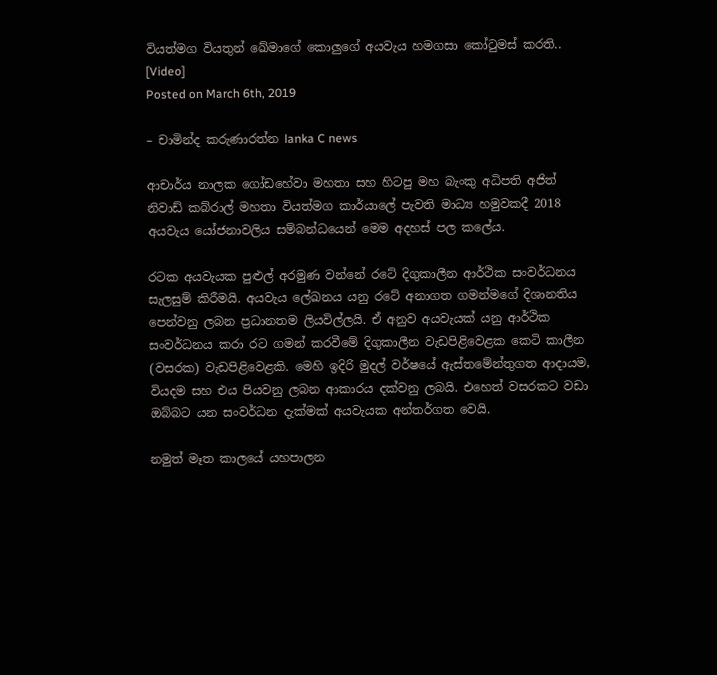වියත්මග වියතුන් ඛේමාගේ කොලුගේ අයවැය හමගසා කෝටුමස් කරති.. [Video]
Posted on March 6th, 2019

– චාමින්ද කරුණාරත්න lanka C news

ආචාර්ය නාලක ගෝඩහේවා මහතා සහ හිටපු මහ බැංකු අධිපති අජිත් නිවාඩ් කබ්රාල් මහතා වියත්මග කාර්යාලේ පැවති මාධ්‍ය හමුවකදී 2018 අයවැය යෝජනාවලිය සම්බන්ධයෙන් මෙම අදහස් පල කලේය.

රටක අයවැයක පුළුල් අරමුණ වන්නේ රටේ දිගුකාලීන ආර්ථික සංවර්ධනය සැලසුම් කිරීමයි. අයවැය ලේඛනය යනු රටේ අනාගත ගමන්මගේ දිශානතිය පෙන්වනු ලබන ප්‍රධානතම ලියවිල්ලයි. ඒ අනුව අයවැයක්‌ යනු ආර්ථික සංවර්ධනය කරා රට ගමන් කරවීමේ දිගුකාලීන වැඩපිළිවෙළක කෙටි කාලීන (වසරක) වැඩපිළිවෙළකි. මෙහි ඉදිරි මුදල් වර්ෂයේ ඇස්‌තමේන්තුගත ආදායම, වියදම සහ එය පියවනු ලබන ආකාරය දක්‌වනු ලබයි. එහෙත් වසරකට වඩා ඔබ්බට යන සංවර්ධන දැක්‌මක්‌ අයවැයක අන්තර්ගත වෙයි.

නමුත් මෑත කාලයේ යහපාලන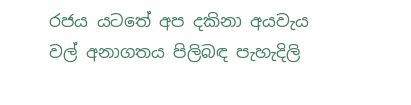රජය යටතේ අප දකිනා අයවැය වල් අනාගතය පිලිබඳ පැහැදිලි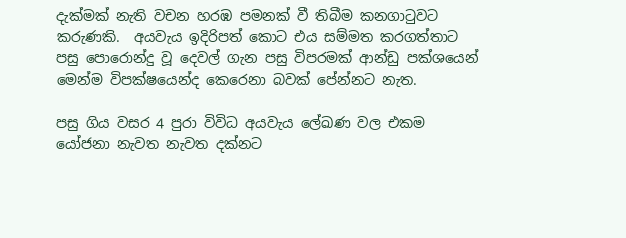දැක්මක් නැති වචන හරඹ පමනක් වී තිබීම කනගාටුවට කරුණකි.  අයවැය ඉදිරිපත් කොට එය සම්මත කරගත්තාට පසු පොරොන්දු වූ දෙවල් ගැන පසු විපරමක් ආන්ඩු පක්ශයෙන් මෙන්ම විපක්ෂයෙන්ද කෙරෙනා බවක් පේන්නට නැත.

පසු ගිය වසර 4 පුරා විවිධ අයවැය ලේඛණ වල එකම යෝජනා නැවත නැවත දක්නට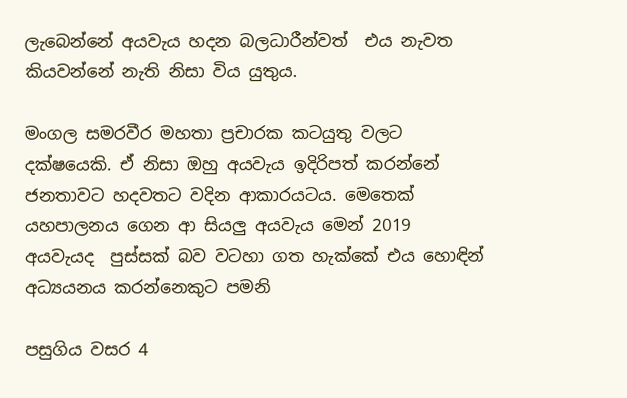ලැබෙන්නේ අයවැය හදන බලධාරීන්වත්  එය නැවත කියවන්නේ නැති නිසා විය යුතුය.

මංගල සමරවීර මහතා ප්‍රචාරක කටයුතු වලට දක්ෂයෙකි. ඒ නිසා ඔහු අයවැය ඉදිරිපත් කරන්නේ ජනතාවට හදවතට වදින ආකාරයටය. මෙතෙක් යහපාලනය ගෙන ආ සියලු අයවැය මෙන් 2019 අයවැයද  පුස්සක් බව වටහා ගත හැක්කේ එය හොඳින් අධ්‍යයනය කරන්නෙකුට පමනි

පසුගිය වසර 4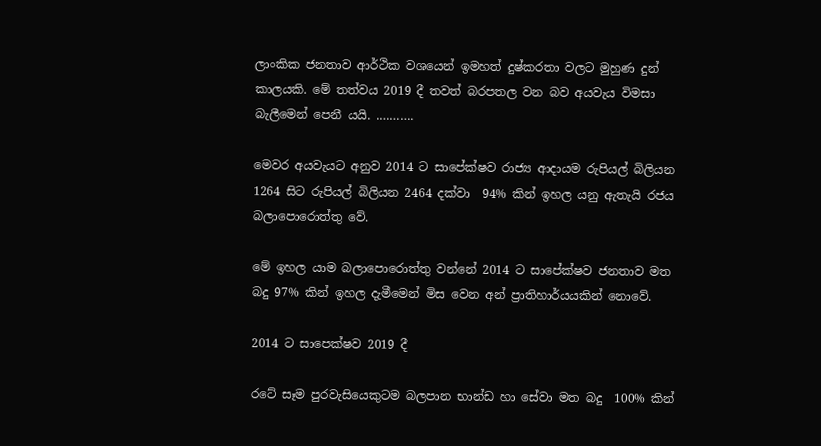ලාංකික ජනතාව ආර්ථික වශයෙන් ඉමහත් දුෂ්කරතා වලට මුහුණ දුන් කාලයකි. මේ තත්වය 2019 දී තවත් බරපතල වන බව අයවැය විමසා බැලීමෙන් පෙනී යයි. .……….

මෙවර අයවැයට අනුව 2014 ට සාපේක්ෂව රාජ්‍ය ආදායම රුපියල් බිලියන 1264 සිට රුපියල් බිලියන 2464 දක්වා  94% කින් ඉහල යනු ඇතැයි රජය බලාපොරොත්තු වේ.

මේ ඉහල යාම බලාපොරොත්තු වන්නේ 2014 ට සාපේක්ෂව ජනතාව මත බදු 97% කින් ඉහල දැමීමෙන් මිස වෙන අන් ප්‍රාතිහාර්යයකින් නොවේ.

2014 ට සාපෙක්ෂව 2019 දී

රටේ සෑම පුරවැසියෙකුටම බලපාන භාන්ඩ හා සේවා මත බදු  100% කින්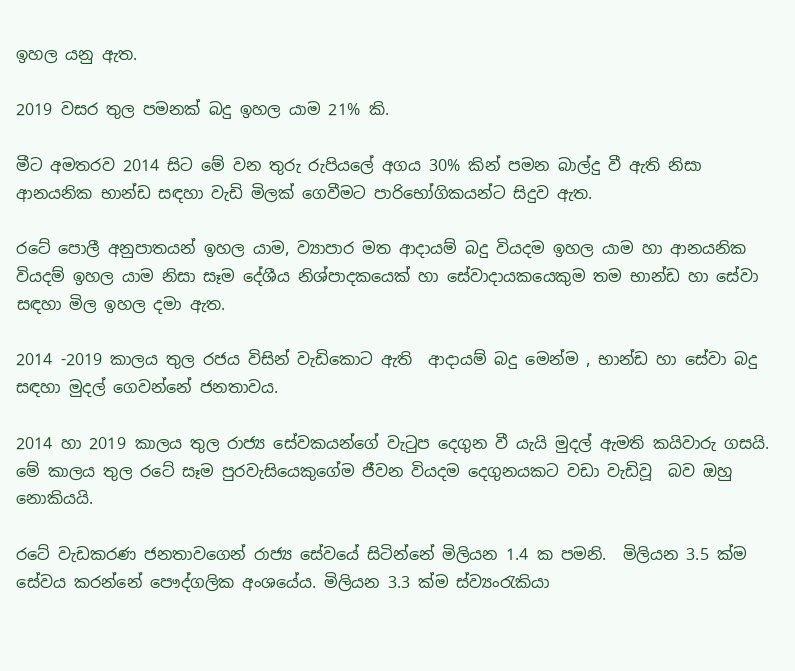ඉහල යනු ඇත.

2019 වසර තුල පමනක් බදු ඉහල යාම 21% කි.

මීට අමතරව 2014 සිට මේ වන තුරු රුපියලේ අගය 30% කින් පමන බාල්දු වී ඇති නිසා  ආනයනික භාන්ඩ සඳහා වැඩි මිලක් ගෙවීමට පාරිභෝගිකයන්ට සිදුව ඇත.

රටේ පොලී අනුපාතයන් ඉහල යාම, ව්‍යාපාර මත ආදායම් බදු වියදම ඉහල යාම හා ආනයනික වියදම් ඉහල යාම නිසා සෑම දේශීය නිශ්පාදකයෙක් හා සේවාදායකයෙකුම තම භාන්ඩ හා සේවා සඳහා මිල ඉහල දමා ඇත.

2014 -2019 කාලය තුල රජය විසින් වැඩිකොට ඇති  ආදායම් බදු මෙන්ම , භාන්ඩ හා සේවා බදු සඳහා මුදල් ගෙවන්නේ ජනතාවය.

2014 හා 2019 කාලය තුල රාජ්‍ය සේවකයන්ගේ වැටුප දෙගුන වී යැයි මුදල් ඇමති කයිවාරු ගසයි. මේ කාලය තුල රටේ සෑම පුරවැසියෙකුගේම ජීවන වියදම දෙගුනයකට වඩා වැඩිවූ  බව ඔහු නොකියයි.

රටේ වැඩකරණ ජනතාවගෙන් රාජ්‍ය සේවයේ සිටින්නේ මිලියන 1.4 ක පමනි.  මිලියන 3.5 ක්ම සේවය කරන්නේ පෞද්ගලික අංශයේය. මිලියන 3.3 ක්ම ස්ව්‍යංරැකියා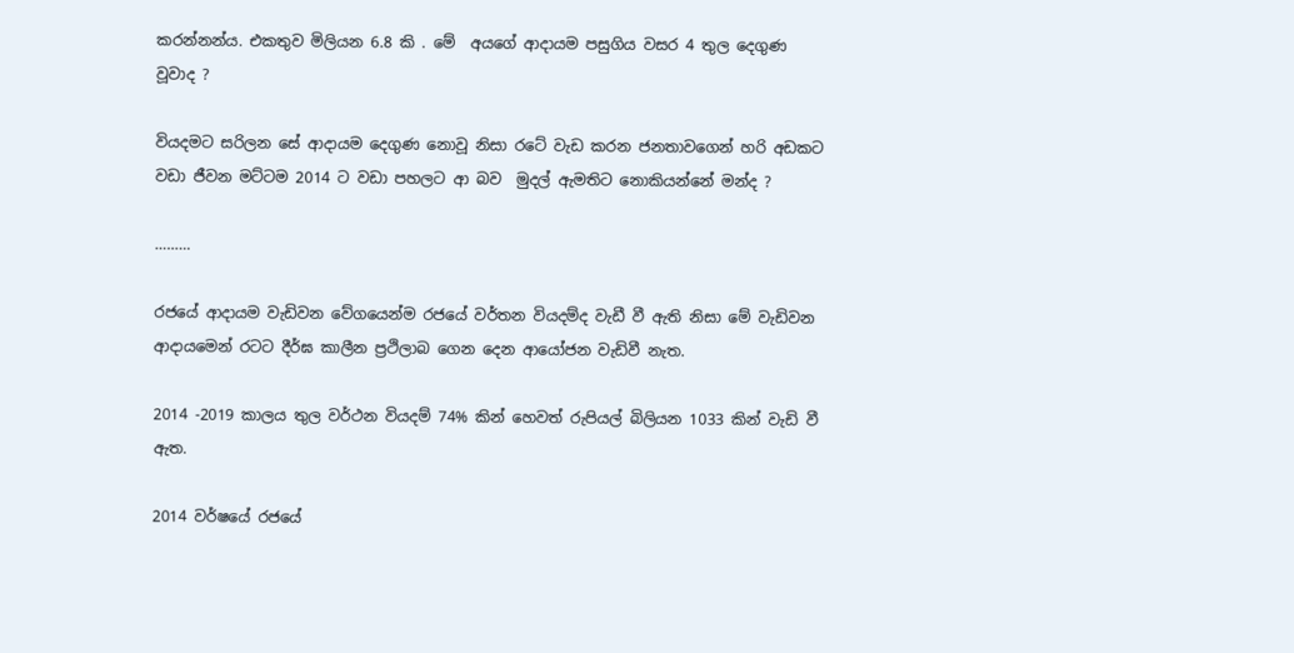කරන්නන්ය. එකතුව මිලියන 6.8 කි . මේ  අයගේ ආදායම පසුගිය වසර 4 තුල දෙගුණ වූවාද ?

වියදමට සරිලන සේ ආදායම දෙගුණ නොවූ නිසා රටේ වැඩ කරන ජනතාවගෙන් හරි අඩකට වඩා ජීවන මට්ටම 2014 ට වඩා පහලට ආ බව  මුදල් ඇමතිට නොකියන්නේ මන්ද ?

………

රජයේ ආදායම වැඩිවන වේගයෙන්ම රජයේ වර්තන වියදම්ද වැඩී වී ඇති නිසා මේ වැඩිවන ආදායමෙන් රටට දීර්ඝ කාලීන ප්‍රථිලාබ ගෙන දෙන ආයෝජන වැඩිවී නැත.

2014 -2019 කාලය තුල වර්ථන වියදම් 74% කින් හෙවත් රුපියල් බිලියන 1033 කින් වැඩි වී ඇත.

2014 වර්ෂයේ රජයේ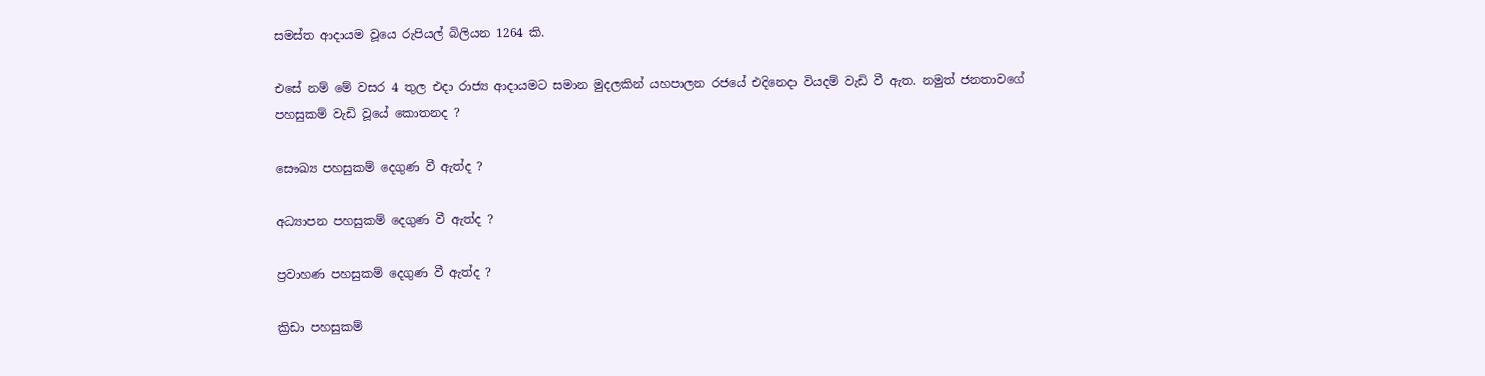සමස්ත ආදායම වූයෙ රුපියල් බිලියන 1264 කි.

එසේ නම් මේ වසර 4 තුල එදා රාජ්‍ය ආදායමට සමාන මුදලකින් යහපාලන රජයේ එදිනෙදා වියදම් වැඩි වී ඇත. නමුත් ජනතාවගේ පහසුකම් වැඩි වූයේ කොතනද ?

සෞඛ්‍ය පහසුකම් දෙගුණ වී ඇත්ද ?

අධ්‍යාපන පහසුකම් දෙගුණ වී ඇත්ද ?

ප්‍රවාහණ පහසුකම් දෙගුණ වී ඇත්ද ?

ක්‍රිඩා පහසුකම්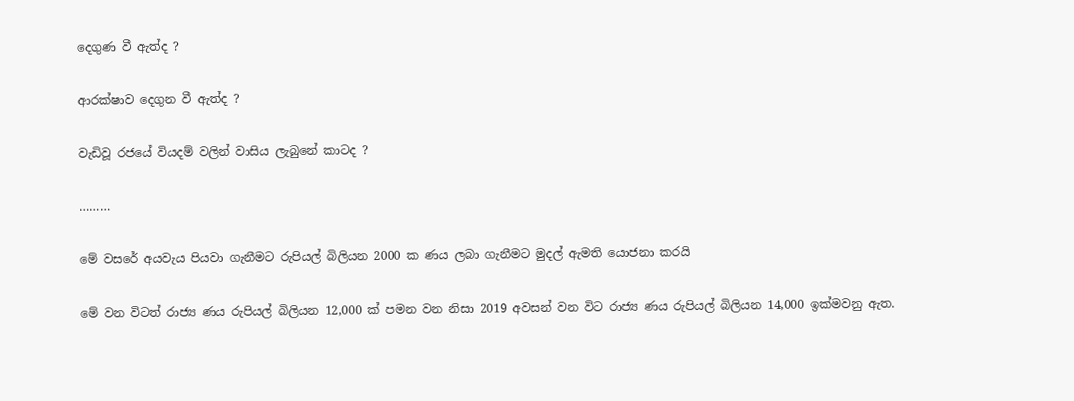දෙගුණ වී ඇත්ද ?

ආරක්ෂාව දෙගුන වී ඇත්ද ?

වැඩිවූ රජයේ වියදම් වලින් වාසිය ලැබුනේ කාටද ?

………

මේ වසරේ අයවැය පියවා ගැනීමට රුපියල් බිලියන 2000 ක ණය ලබා ගැනීමට මුදල් ඇමති යොජනා කරයි

මේ වන විටත් රාජ්‍ය ණය රුපියල් බිලියන 12,000 ක් පමන වන නිසා 2019 අවසන් වන විට රාජ්‍ය ණය රුපියල් බිලියන 14,000 ඉක්මවනු ඇත.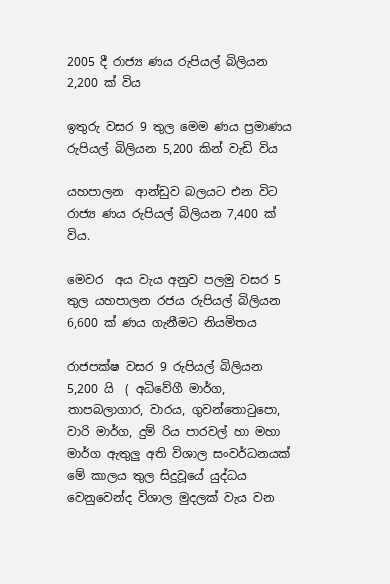2005 දී රාජ්‍ය ණය රුපියල් බිලියන   2,200 ක් විය

ඉතුරු වසර 9 තුල මෙම ණය ප්‍රමාණය රුපියල් බිලියන 5,200 කින් වැඩි විය

යහපාලන  ආන්ඩුව බලයට එන විට රාජ්‍ය ණය රුපියල් බිලියන 7,400 ක් විය.

මෙවර  අය වැය අනුව පලමු වසර 5 තුල යහපාලන රජය රුපියල් බිලියන 6,600 ක් ණය ගැනීමට නියමිතය

රාජපක්ෂ වසර 9 රුපියල් බිලියන 5,200 යි  ( අධිවේගී මාර්ග, තාපබලාගාර, වාරය, ගුවන්තොටුපො, වාරි මාර්ග, දුම්‍ රිය පාරවල් හා මහා මාර්ග ඇතුලු අති විශාල සංවර්ධනයක්  මේ කාලය තුල සිදුවූයේ යුද්ධය වෙනුවෙන්ද විශාල මුදලක් වැය වන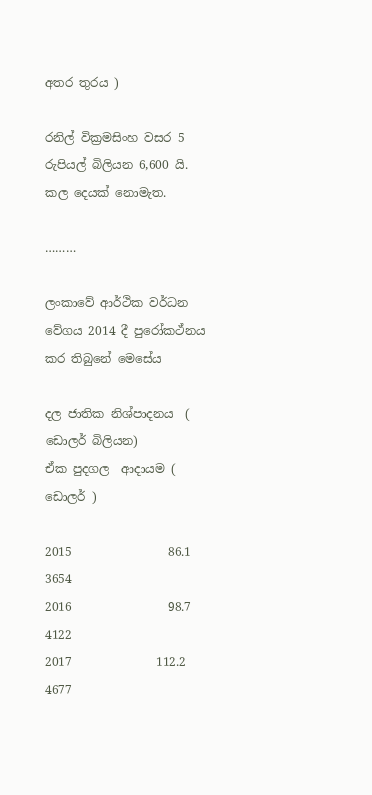අතර තුරය )

රනිල් වික්‍රමසිංහ වසර 5 රුපියල් බිලියන 6,600 යි. කල දෙයක් නොමැත.

………

ලංකාවේ ආර්ථික වර්ධන වේගය 2014 දී පුරෝකථ්නය කර තිබුනේ මෙසේය

දල ජාතික නිශ්පාදනය  ( ඩොලර් බිලියන)            ඒක පුදගල  ආදායම ( ඩොලර් )

2015                86.1                                              3654
2016                98.7                                              4122
2017              112.2                                               4677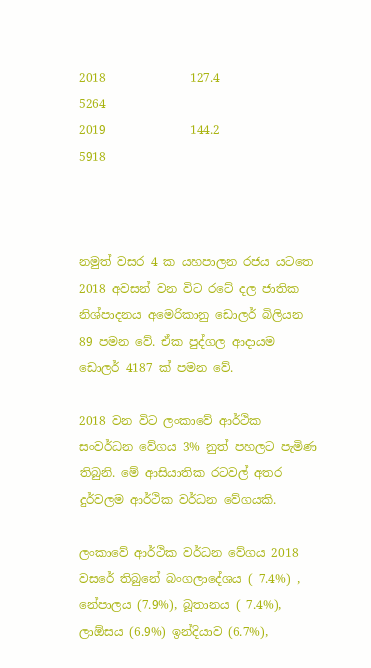2018              127.4                                              5264
2019              144.2                                              5918



නමුත් වසර 4 ක යහපාලන රජය යටතෙ 2018 අවසන් වන විට රටේ දල ජාතික නිශ්පාදනය අමෙරිකානු ඩොලර් බිලියන  89 පමන වේ. ඒක පුද්ගල ආදායම ඩොලර් 4187 ක් පමන වේ.

2018 වන විට ලංකාවේ ආර්ථික සංවර්ධන වේගය 3% නුත් පහලට පැමිණ තිබුනි. මේ ආසියාතික රටවල් අතර  දුර්වලම ආර්ථික වර්ධන වේගයකි.

ලංකාවේ ආර්ථික වර්ධන වේගය 2018 වසරේ තිබුනේ බංගලාදේශය ( 7.4%) , නේපාලය (7.9%), බූතානය ( 7.4%), ලාඕසය (6.9%) ඉන්දියාව (6.7%),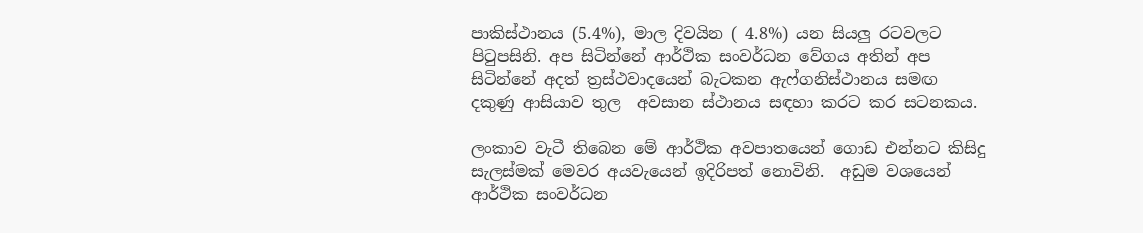පාකිස්ථානය (5.4%), මාල දිවයින ( 4.8%) යන සියලු රටවලට පිටුපසිනි. අප සිටින්නේ ආර්ථික සංවර්ධන වේගය අතින් අප සිටින්නේ අදත් ත්‍රස්ථවාදයෙන් බැටකන ඇෆ්ගනිස්ථානය සමඟ දකුණු ආසියාව තුල  අවසාන ස්ථානය සඳහා කරට කර සටනකය.

ලංකාව වැටී තිබෙන මේ ආර්ථික අවපාතයෙන් ගොඩ එන්නට කිසිදු සැලස්මක් මෙවර අයවැයෙන් ඉදිරිපත් නොවිනි.  අඩුම වශ‍යෙන් ආර්ථික සංවර්ධන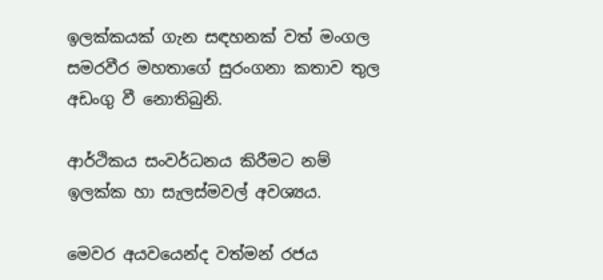ඉලක්කයක් ගැන සඳහනක් වත් මංගල සමරවීර මහතාගේ සුරංගනා කතාව තුල අඩංගු වී නොතිබුනි.

ආර්ථිකය සංවර්ධනය කිරීමට නම් ඉලක්ක හා සැලස්මවල් අවශ්‍යය.

මෙවර අයවයෙන්ද වත්මන් රජය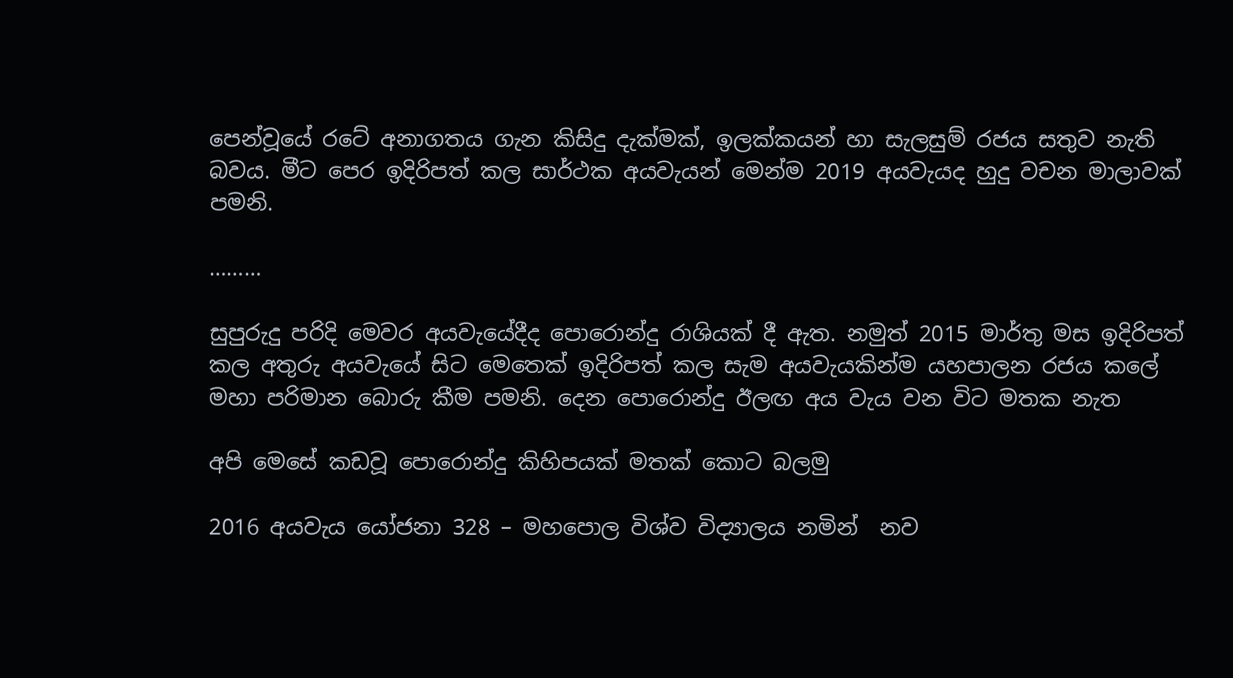පෙන්වූයේ රටේ අනාගතය ගැන කිසිදු දැක්මක්, ඉලක්කයන් හා සැලසුම් රජය සතුව නැති බවය. මීට පෙර ඉදිරිපත් කල සාර්ථක අයවැයන් මෙන්ම 2019 අයවැයද හුදු වචන මාලාවක් පමනි.

………

සුපුරුදු පරිදි මෙවර අයවැයේදීද පොරොන්දු රාශියක් දී ඇත. නමුත් 2015 මාර්තු මස ඉදිරිපත් කල අතුරු අයවැයේ සිට මෙතෙක් ඉදිරිපත් කල සැම අයවැයකින්ම යහපාලන රජය කලේ මහා පරිමාන බොරු කීම පමනි. දෙන පොරොන්දු ඊලඟ අය වැය වන විට මතක නැත

අපි මෙසේ කඩවූ පොරොන්දු කිහිපයක් මතක් කොට බලමු

2016 අයවැය යෝජනා 328 – මහපොල විශ්ව විද්‍යාලය නමින්  නව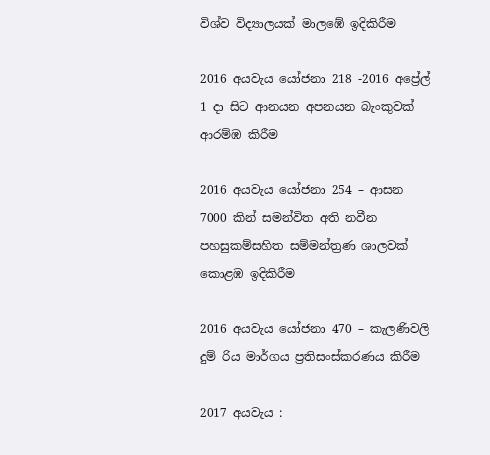විශ්ව විද්‍යාලයක් මාලඹේ ඉදිකිරීම

2016 අයවැය යෝජනා 218 -2016 අප්‍රේල් 1 දා සිට ආනයන අපනයන බැංකුවක් ආරම්ඹ කිරීම

2016 අයවැය යෝජනා 254 – ආසන 7000 කින් සමන්විත අති නවීන පහසුකම්සහිත සම්මන්ත්‍රණ ශාලවක් කොළඹ ඉදිකිරීම

2016 අයවැය යෝජනා 470 – කැලණිවලි දුම් රිය මාර්ගය ප්‍රතිසංස්කරණය කිරීම

2017 අයවැය :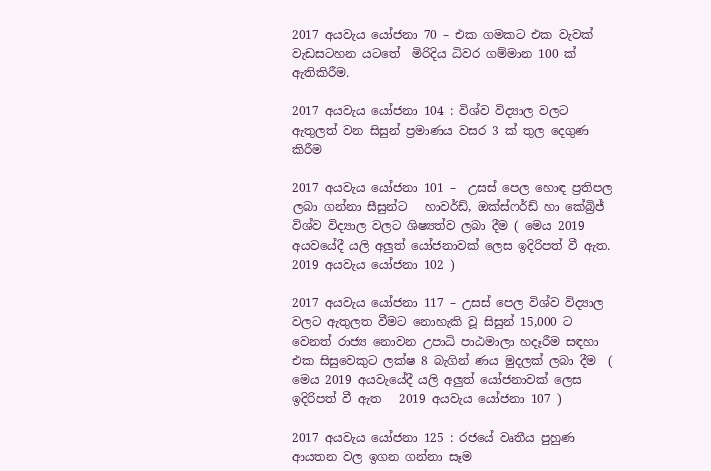2017 අයවැය යෝජනා 70 – එක ගමකට එක වැවක් වැඩසටහන යටතේ  මිරිදිය ධිවර ගම්මාන 100 ක් ඇතිකිරීම.

2017 අයවැය යෝජනා 104 : විශ්ව විද්‍යාල වලට ඇතුලත් වන සිසුන් ප්‍රමාණය වසර 3 ක් තුල දෙගුණ කිරීම

2017 අයවැය යෝජනා 101 –  උසස් පෙල හොඳ ප්‍රතිපල ලබා ගන්නා සීසුන්ට   හාවර්ඩ්, ඔක්ස්ෆර්ඩ් හා කේබ්‍රිජ් විශ්ව විද්‍යාල වලට ශිෂ්‍යත්ව ලබා දීම ( මෙය 2019 අයවයේදී යලි අලුත් යෝජනාවක් ලෙස ඉදිරිපත් වී ඇත. 2019 අයවැය යෝජනා 102 )

2017 අයවැය යෝජනා 117 – උසස් පෙල විශ්ව විද්‍යාල වලට ඇතුලත වීමට නොහැකි වූ සිසුන් 15,000 ට වෙනත් රාජ්‍ය නොවන උපාධි පාඨමාලා හදෑරීම සඳහා එක සිසුවෙකුට ලක්ෂ 8 බැගින් ණය මුදලක් ලබා දීම  ( මෙය 2019 අයවැයේදී යලි අලුත් යෝජනාවක් ලෙස ඉදිරිපත් වී ඇත   2019 අයවැය යෝජනා 107 )

2017 අයවැය යෝජනා 125 : රජයේ වෘතීය පුහුණ ආයතන වල ඉගන ගන්නා සෑම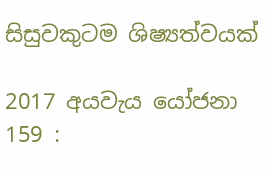සිසුවකුටම ශිෂ්‍යත්වයක්

2017 අයවැය යෝජනා 159 :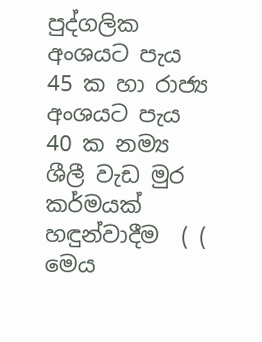පුද්ගලික අංශයට පැය 45 ක හා රාජ්‍ය අංශයට පැය 40 ක නම්‍ය ශීලී වැඩ මුර කර්මයක් හඳුන්වාදීම  ( ( මෙය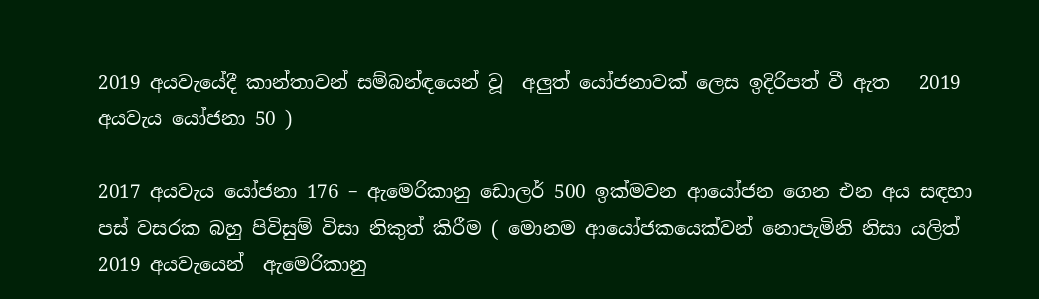2019 අයවැයේදී කාන්තාවන් සම්බන්ඳයෙන් වූ  අලුත් යෝජනාවක් ලෙස ඉදිරිපත් වී ඇත   2019 අයවැය යෝජනා 50 )

2017 අයවැය යෝජනා 176 – ඇමෙරිකානු ඩොලර් 500 ඉක්මවන ආයෝජන ගෙන එන අය සඳහා පස් වසරක බහු පිවිසුම් විසා නිකුත් කිරීම ( මොනම ආයෝජකයෙක්වන් නොපැමිනි නිසා යලිත් 2019 අයවැයෙන්  ඇමෙරිකානු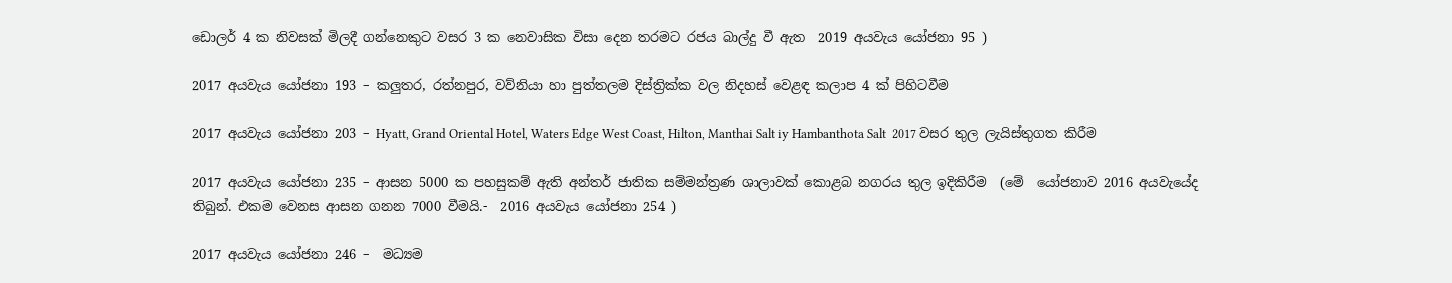ඩොලර් 4 ක නිවසක් මිලදී ගන්නෙකුට වසර 3 ක නෙවාසික විසා දෙන තරමට රජය බාල්දු වී ඇත  2019 අයවැය යෝජනා 95 )

2017 අයවැය යෝජනා 193 – කලුතර, රත්නපුර, වව්නියා හා පුත්තලම දිස්ත්‍රික්ක වල නිදහස් වෙළඳ කලාප 4 ක් පිහිටවීම

2017 අයවැය යෝජනා 203 – Hyatt, Grand Oriental Hotel, Waters Edge West Coast, Hilton, Manthai Salt iy Hambanthota Salt  2017 වසර තුල ලැයිස්තුගත කිරීම

2017 අයවැය යෝජනා 235 – ආසන 5000 ක පහසුකම් ඇති අන්තර් ජාතික සම්මන්ත්‍රණ ශාලාවක් කොළබ නගරය තුල ඉදිකිරීම  (මේ  යෝජනාව 2016 අයවැයේද තිබුන්. එකම වෙනස ආසන ගනන 7000 වීමයි.-  2016 අයවැය යෝජනා 254 )

2017 අයවැය යෝජනා 246 –  මධ්‍යම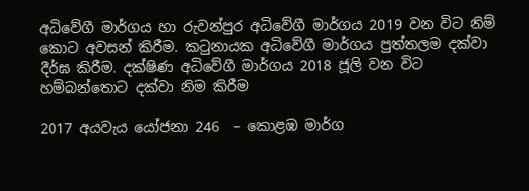අධිවේගී මාර්ගය හා රුවන්පුර අධිවේගී මාර්ගය 2019 වන විට නිම් කොට අවසන් කිරීම. කටුනායක අධිවේගී මාර්ගය පුත්තලම දක්වා දීර්ඝ කිරීම. දක්ෂිණ අධිවේගී මාර්ගය 2018 ජූලි වන විට හම්බන්තොට දක්වා නිම කිරීම

2017 අයවැය යෝජනා 246  – කොළඹ මාර්ග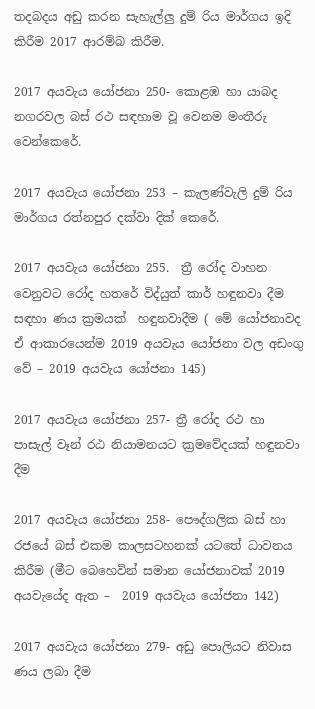තදබදය අඩු කරන සැහැල්ලු දුම්‍ රිය මාර්ගය ඉදි කිරීම 2017 ආරම්බ කිරීම.

2017 අයවැය යෝජනා 250- කොළඹ හා යාබද නගරවල බස් රථ සඳහාම වූ වෙනම මංතීරු වෙන්කෙරේ.

2017 අයවැය යෝජනා 253 – කැලණ්වැලි දුම්‍ රිය මාර්ගය රත්නපුර දක්වා දික් කෙරේ.

2017 අයවැය යෝජනා 255.  ත්‍රී රෝද වාහන වෙනුවට රෝද හතරේ විද්යුත් කාර් හඳුනවා දීම සඳහා ණය ක්‍රමයක්  හඳුනවාදීම ( මේ යෝජනාවද ඒ ආකාරයෙන්ම 2019 අයවැය යෝජනා වල අඩංගු වේ – 2019 අයවැය යෝජනා 145)

2017 අයවැය යෝජනා 257- ත්‍රී රෝද රථ හා පාසැල් වෑන් රඨ නියාමනයට ක්‍රමවේදයක් හඳුනවා දීම

2017 අයවැය යෝජනා 258- පෞද්ගලික බස් හා රජයේ බස් එකම කාලසටහනක් යටතේ ධාවනය කිරීම (මීට බෙහෙවින් සමාන යෝජනාවක් 2019 අයවැයේද ඇත –  2019 අයවැය යෝජනා 142)

2017 අයවැය යෝජනා 279- අඩු පොලියට නිවාස ණය ලබා දීම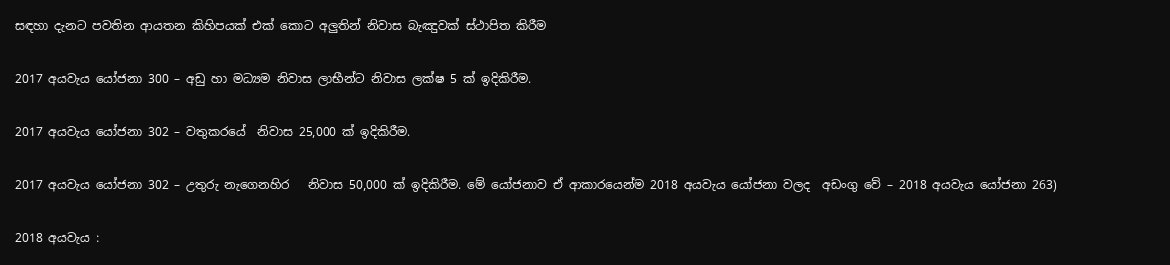සඳහා දැනට පවතින ආයතන කිහිපයක් එක් කොට අලුතින් නිවාස බැඤුවක් ස්ථාපිත කිරීම

2017 අයවැය යෝජනා 300 – අඩු හා මධ්‍යම නිවාස ලාභීන්ට නිවාස ලක්ෂ 5 ක් ඉදිකිරීම.

2017 අයවැය යෝජනා 302 – වතුකරයේ  නිවාස 25,000 ක් ඉදිකිරීම.

2017 අයවැය යෝජනා 302 – උතුරු නැගෙනහිර   නිවාස 50,000 ක් ඉදිකිරීම. මේ යෝජනාව ඒ ආකාරයෙන්ම 2018 අයවැය යෝජනා වලද  අඩංගු වේ – 2018 අයවැය යෝජනා 263)

2018 අයවැය :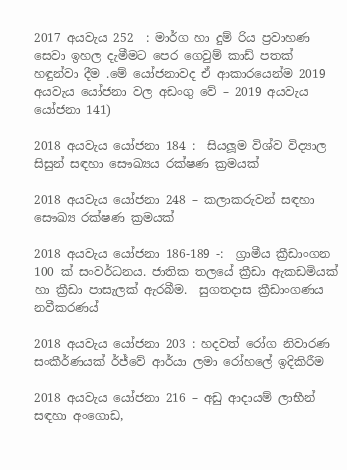2017 අයවැය 252  : මාර්ග හා දුම් රිය ප්‍රවාහණ සෙවා ඉහල දැමීමට පෙර ගෙවුම් කාඩ් පතක් හඳුන්වා දීම .මේ යෝජනාවද ඒ ආකාරයෙන්ම 2019 අයවැය යෝජනා වල අඩංගු වේ – 2019 අයවැය යෝජනා 141)

2018 අයවැය යෝජනා 184 :  සියලූම විශ්ව විද්‍යාල සිසුන් සඳහා සෞඛ්‍යය රක්ෂණ ක්‍රමයක්

2018 අයවැය යෝජනා 248 – කලාකරුවන් සඳහා සෞඛ්‍ය රක්ෂණ ක්‍රමයක්

2018 අයවැය යෝජනා 186-189 -:  ග්‍රාමීය ක්‍රීඩාංගන 100 ක් සංවර්ධනය. ජාතික තලයේ ක්‍රීඩා ඇකඩමියක් හා ක්‍රීඩා පාසැලක් ඇරබීම.  සුගතදාස ක්‍රීඩාංගණය නවීකරණය්

2018 අයවැය යෝජනා 203 : හදවත් රෝග නිවාරණ සංකීර්ණයක් ර්ජ්වේ ආර්යා ලමා රෝහලේ ඉදිකිරීම

2018 අයවැය යෝජනා 216 – අඩු ආදායම් ලාභීන් සඳහා අංගොඩ,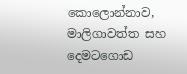කොලොන්නාව, මාලිගාවත්ත සහ දෙමටගොඩ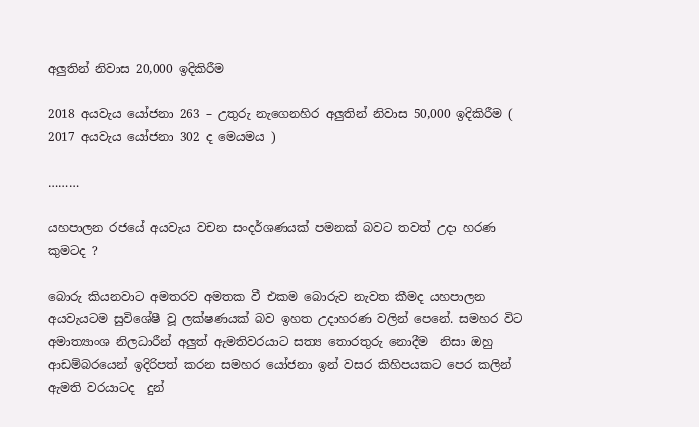අලුතින් නිවාස 20,000 ඉදිකිරීම

2018 අයවැය යෝජනා 263 – උතුරු නැගෙනහිර අලුතින් නිවාස 50,000 ඉදිකිරීම ( 2017 අයවැය යෝජනා 302 ද මෙයමය )

………

යහපාලන රජයේ අයවැය වචන සංදර්ශණයක් පමනක් බවට තවත් උදා හරණ කුමටද ?

බොරු කියනවාට අමතරව අමතක වී එකම බොරුව නැවත කීමද යහපාලන අයවැයටම සුවිශේෂී වූ ලක්ෂණයක් බව ඉහත උදාහරණ වලින් පෙනේ. සමහර විට අමාත්‍යාංශ නිලධාරීන් අලුත් ඇමතිවරයාට සත්‍ය තොරතුරු නොදීම  නිසා ඔහු ආඩම්බරයෙන් ඉදිරිපත් කරන සමහර යෝජනා ඉන් වසර කිහිපයකට පෙර කලින් ඇමති වරයාටද  දුන්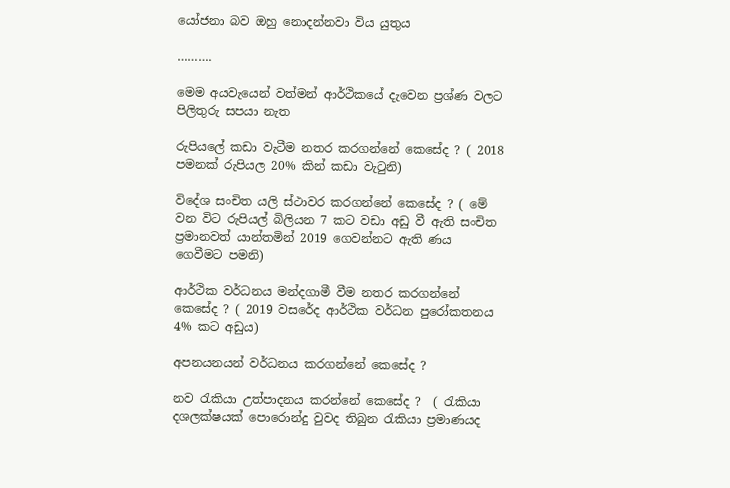යෝජනා බව ඔහු නොදන්නවා විය යුතුය

……….

මෙම අයවැයෙන් වත්මන් ආර්ථිකයේ දැවෙන ප්‍රශ්ණ වලට පිලිතුරු සපයා නැත

රුපියලේ කඩා වැටීම නතර කරගන්නේ කෙසේද ? ( 2018 පමනක් රුපියල 20% කින් කඩා වැටුනි)

විදේශ සංචිත යලි ස්ථාවර කරගන්නේ කෙසේද ? ( මේ වන විට රුපියල් බිලියන 7 කට වඩා අඩු වී ඇති සංචිත ප්‍රමානවත් යාන්තමින් 2019 ගෙවන්නට ඇති ණය ගෙවීමට පමනි)

ආර්ථික වර්ධනය මන්දගාමී වීම නතර කරගන්නේ කෙසේද ? ( 2019 වසරේද ආර්ථික වර්ධන පුරෝකතනය  4% කට අඩුය)

අපනයනයන් වර්ධනය කරගන්නේ කෙසේද ?

නව රැකියා උත්පාදනය කරන්නේ කෙසේද ?  ( රැකියා දශලක්ෂයක් පොරොන්දු වුවද තිබුන රැකියා ප්‍රමාණයද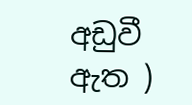අඩුවී ඇත )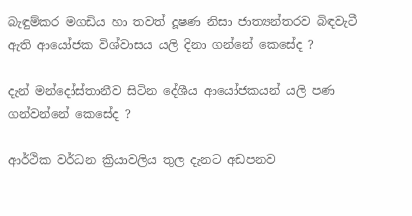බැඳුම්කර මගඩිය හා තවත් දූෂණ නිසා ජාත්‍යන්තරව බිඳවැටී ඇති ආයෝජක විශ්වාසය යලි දිනා ගන්නේ කෙසේද ?

දැන් මන්දෝස්තානීව සිටින දේශීය ආයෝජකයන් යලි පණ ගන්වන්නේ කෙසේද ?

ආර්ථික වර්ධන ක්‍රියාවලිය තුල දැනට අඩපනව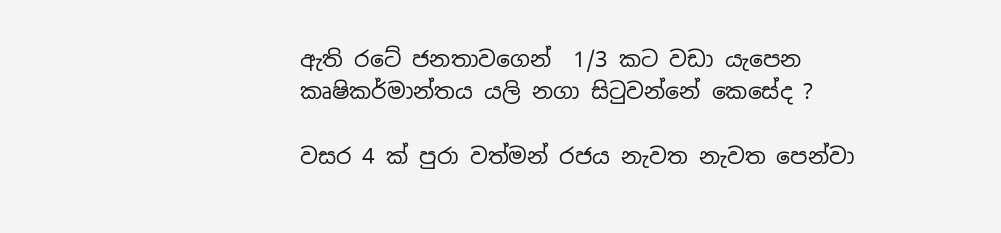ඇති රටේ ජනතාවගෙන්  1/3 කට වඩා යැපෙන කෘෂිකර්මාන්තය යලි නගා සිටුවන්නේ කෙසේද ?

වසර 4 ක් පුරා වත්මන් රජය නැවත නැවත පෙන්වා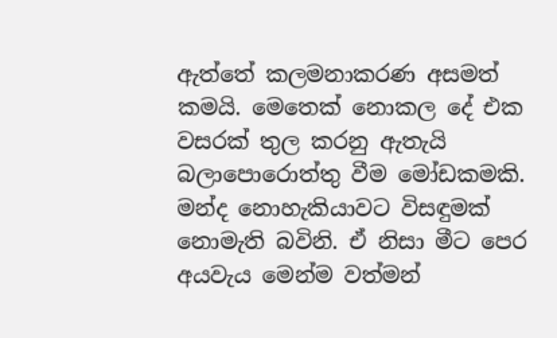ඇත්තේ කලමනාකරණ අසමත් කමයි. මෙතෙක් නොකල දේ එක වසරක් තුල කරනු ඇතැයි බලාපොරොත්තු වීම මෝඩකමකි. මන්ද නොහැකියාවට විසඳුමක් නොමැති බවිනි. ඒ නිසා මීට පෙර අයවැය මෙන්ම වත්මන්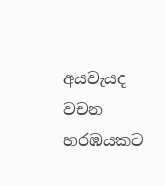අයවැයද වචන හරඹයකට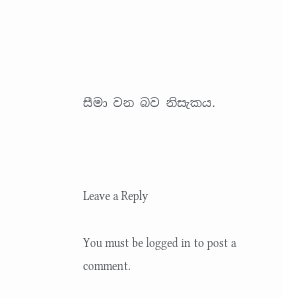සීමා වන බව නිසැකය.



Leave a Reply

You must be logged in to post a comment.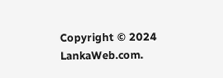Copyright © 2024 LankaWeb.com.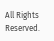All Rights Reserved.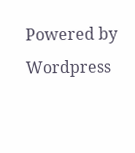Powered by Wordpress